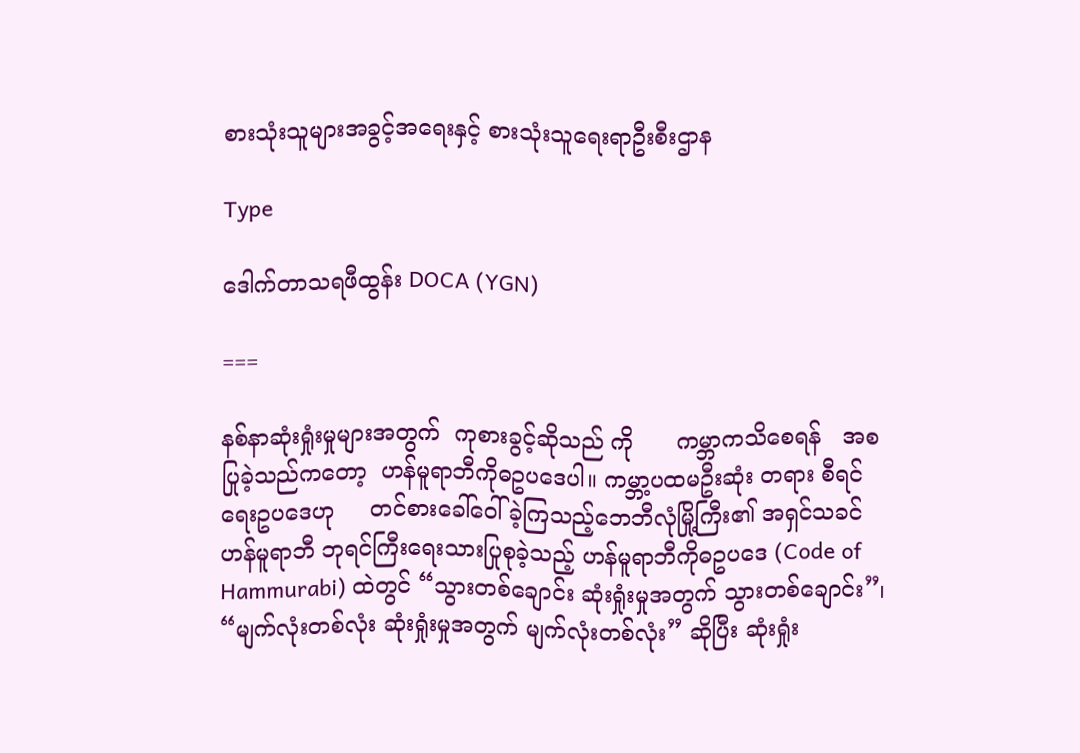စားသုံးသူများအခွင့်အရေးနှင့် စားသုံးသူရေးရာဦးစီးဌာန

Type

ဒေါက်တာသရဖီထွန်း DOCA (YGN)

===

နစ်နာဆုံးရှုံးမှုများအတွက်  ကုစားခွင့်ဆိုသည် ကို      ကမ္ဘာကသိစေရန်   အစပြုခဲ့သည်ကတော့  ဟန်မူရာဘီကိုဓဥပဒေပါ။ ကမ္ဘာ့ပထမဦးဆုံး တရား စီရင်ရေးဥပဒေဟု     တင်စားခေါ်ဝေါ်ခဲ့ကြသည့်ဘေဘီလုံမြို့ကြီး၏ အရှင်သခင်     ဟန်မူရာဘီ ဘုရင်ကြီးရေးသားပြုစုခဲ့သည့် ဟန်မူရာဘီကိုဓဥပဒေ (Code of Hammurabi) ထဲတွင် “သွားတစ်ချောင်း ဆုံးရှုံးမှုအတွက် သွားတစ်ချောင်း”၊ “မျက်လုံးတစ်လုံး ဆုံးရှုံးမှုအတွက် မျက်လုံးတစ်လုံး” ဆိုပြီး ဆုံးရှုံး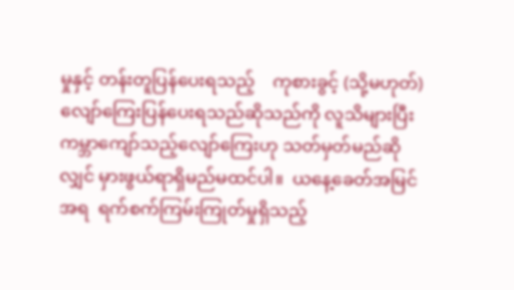မှုနှင့် တန်းတူပြန်ပေးရသည့်    ကုစားခွင့် (သို့မဟုတ်) လျော်ကြေးပြန်ပေးရသည်ဆိုသည်ကို လူသိများပြီး ကမ္ဘာကျော်သည့်လျော်ကြေးဟု သတ်မှတ်မည်ဆိုလျှင် မှားဖွယ်ရာရှိမည်မထင်ပါ။  ယနေ့ခေတ်အမြင်အရ  ရက်စက်ကြမ်းကြုတ်မှုရှိသည့်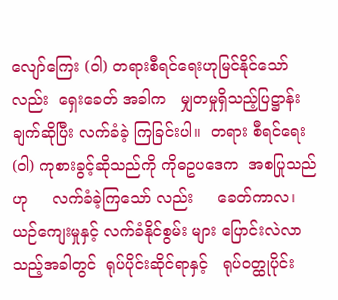လျော်ကြေး (ဝါ) တရားစီရင်ရေးဟုမြင်နိုင်သော်လည်း  ရှေးခေတ် အခါက   မျှတမှုရှိသည့်ပြဋ္ဌာန်းချက်ဆိုပြီး လက်ခံခဲ့ ကြခြင်းပါ။  တရား စီရင်ရေး (ဝါ) ကုစားခွင့်ဆိုသည်ကို ကိုဓဥပဒေက  အစပြုသည်ဟု     လက်ခံခဲ့ကြသော် လည်း     ခေတ်ကာလ၊ ယဉ်ကျေးမှုနှင့် လက်ခံနိုင်စွမ်း များ ပြောင်းလဲလာသည့်အခါတွင်  ရုပ်ပိုင်းဆိုင်ရာနှင့်   ရုပ်ဝတ္ထုပိုင်း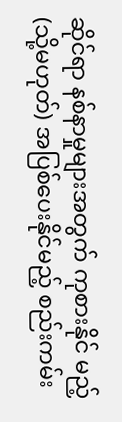ဆိုင်ရာ နစ်နာမှုများအတွက် ကုစားနိုင် မည့် (သို့မဟုတ်) အပြစ်ပေးနိုင်မည့် စည်းကမ်း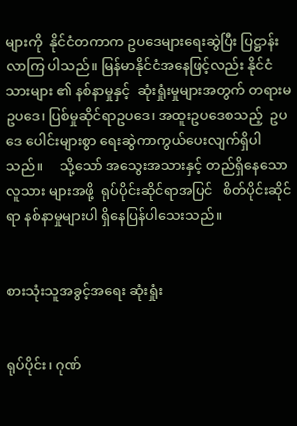များကို  နိုင်ငံတကာက ဥပဒေများရေးဆွဲပြီး ပြဋ္ဌာန်းလာကြ ပါသည်။ မြန်မာနိုင်ငံအနေဖြင့်လည်း နိုင်ငံသားများ ၏ နစ်နာမှုနှင့်  ဆုံးရှုံးမှုများအတွက် တရားမဥပဒေ၊ ပြစ်မှုဆိုင်ရာဥပဒေ၊ အထူးဥပဒေစသည့်  ဥပဒေ ပေါင်းများစွာ ရေးဆွဲကာကွယ်ပေးလျက်ရှိပါသည်။     သို့သော် အသွေးအသားနှင့် တည်ရှိနေသော လူသား များအဖို့  ရုပ်ပိုင်းဆိုင်ရာအပြင်   စိတ်ပိုင်းဆိုင်ရာ နစ်နာမှုများပါ ရှိနေပြန်ပါသေးသည်။


စားသုံးသူအခွင့်အရေး ဆုံးရှုံး


ရုပ်ပိုင်း၊ ဂုဏ်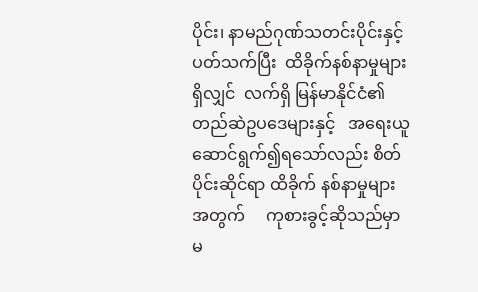ပိုင်း၊ နာမည်ဂုဏ်သတင်းပိုင်းနှင့် ပတ်သက်ပြီး  ထိခိုက်နစ်နာမှုများရှိလျှင်  လက်ရှိ မြန်မာနိုင်ငံ၏  တည်ဆဲဥပဒေများနှင့်   အရေးယူ ဆောင်ရွက်၍ရသော်လည်း စိတ်ပိုင်းဆိုင်ရာ ထိခိုက် နစ်နာမှုများအတွက်     ကုစားခွင့်ဆိုသည်မှာ  မ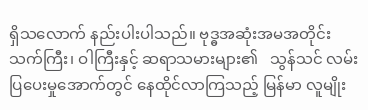ရှိသလောက် နည်းပါးပါသည်။ ဗုဒ္ဓအဆုံးအမအတိုင်း သက်ကြီး၊ ဝါကြီးနှင့် ဆရာသမားများ၏   သွန်သင် လမ်းပြပေးမှုအောက်တွင် နေထိုင်လာကြသည့် မြန်မာ လူမျိုး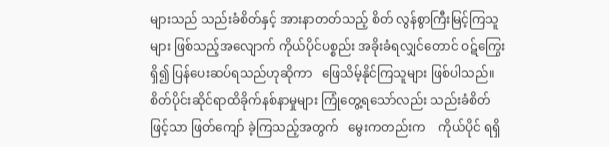များသည် သည်းခံစိတ်နှင့် အားနာတတ်သည့် စိတ် လွန်စွာကြီးမြင့်ကြသူများ ဖြစ်သည့်အလျောက် ကိုယ်ပိုင်ပစ္စည်း အခိုးခံရလျှင်တောင် ဝဋ်ကြွေးရှိ၍ ပြန်ပေးဆပ်ရသည်ဟုဆိုကာ   ဖြေသိမ့်နိုင်ကြသူများ ဖြစ်ပါသည်။   စိတ်ပိုင်းဆိုင်ရာထိခိုက်နစ်နာမှုများ ကြုံတွေ့ရသော်လည်း သည်းခံစိတ်ဖြင့်သာ ဖြတ်ကျော် ခဲ့ကြသည့်အတွက်   မွေးကတည်းက    ကိုယ်ပိုင် ရရှိ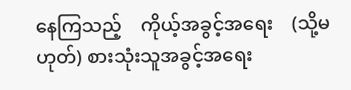နေကြသည့်    ကိုယ့်အခွင့်အရေး    (သို့မဟုတ်) စားသုံးသူအခွင့်အရေး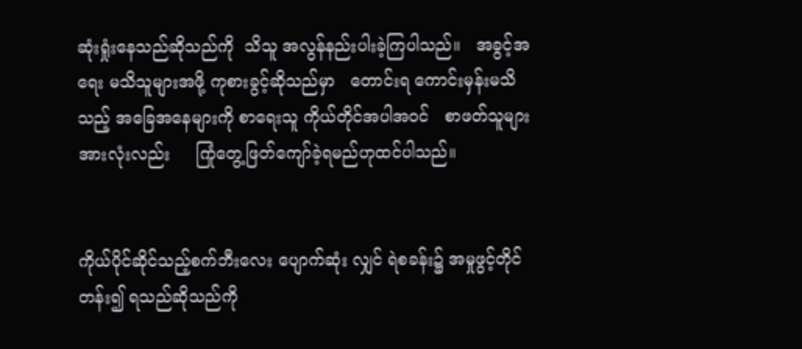ဆုံးရှုံးနေသည်ဆိုသည်ကို  သိသူ အလွန်နည်းပါးခဲ့ကြပါသည်။   အခွင့်အရေး မသိသူများအဖို့ ကုစားခွင့်ဆိုသည်မှာ   တောင်းရ ကောင်းမှန်းမသိသည့် အခြေအနေများကို စာရေးသူ ကိုယ်တိုင်အပါအဝင်   စာဖတ်သူများအားလုံးလည်း     ကြုံတွေ့ဖြတ်ကျော်ခဲ့ရမည်ဟုထင်ပါသည်။


ကိုယ်ပိုင်ဆိုင်သည့်စက်ဘီးလေး ပျောက်ဆုံး လျှင် ရဲစခန်း၌ အမှုဖွင့်တိုင်တန်း၍ ရသည်ဆိုသည်ကို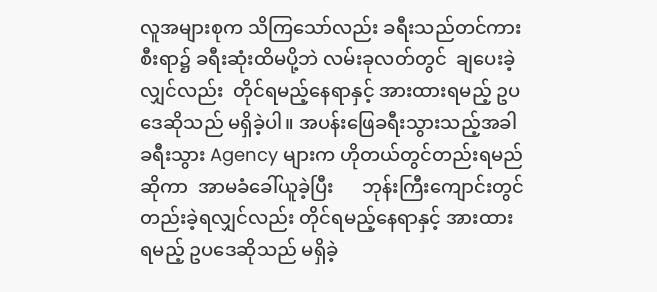လူအများစုက သိကြသော်လည်း ခရီးသည်တင်ကား စီးရာ၌ ခရီးဆုံးထိမပို့ဘဲ လမ်းခုလတ်တွင်  ချပေးခဲ့ လျှင်လည်း  တိုင်ရမည့်နေရာနှင့် အားထားရမည့် ဥပဒေဆိုသည် မရှိခဲ့ပါ။ အပန်းဖြေခရီးသွားသည့်အခါ  ခရီးသွား Agency များက ဟိုတယ်တွင်တည်းရမည် ဆိုကာ  အာမခံခေါ်ယူခဲ့ပြီး      ဘုန်းကြီးကျောင်းတွင် တည်းခဲ့ရလျှင်လည်း တိုင်ရမည့်နေရာနှင့် အားထား ရမည့် ဥပဒေဆိုသည် မရှိခဲ့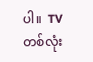ပါ။  TV တစ်လုံး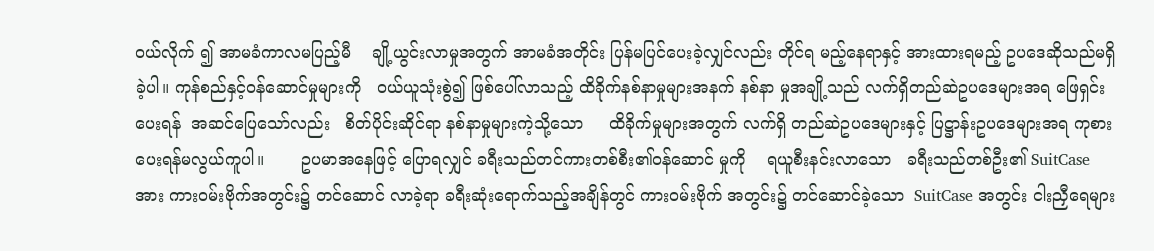ဝယ်လိုက် ၍ အာမခံကာလမပြည့်မီ    ချို့ယွင်းလာမှုအတွက် အာမခံအတိုင်း ပြန်မပြင်ပေးခဲ့လျှင်လည်း တိုင်ရ မည့်နေရာနှင့် အားထားရမည့် ဥပဒေဆိုသည်မရှိခဲ့ပါ။ ကုန်စည်နှင့်ဝန်ဆောင်မှုများကို   ဝယ်ယူသုံးစွဲ၍ ဖြစ်ပေါ်လာသည့် ထိခိုက်နစ်နာမှုများအနက် နစ်နာ မှုအချို့သည် လက်ရှိတည်ဆဲဥပဒေများအရ ဖြေရှင်း ပေးရန်  အဆင်ပြေသော်လည်း   စိတ်ပိုင်းဆိုင်ရာ နစ်နာမှုများကဲ့သို့သော     ထိခိုက်မှုများအတွက် လက်ရှိ တည်ဆဲဥပဒေများနှင့် ပြဋ္ဌာန်းဥပဒေများအရ ကုစားပေးရန်မလွယ်ကူပါ။       ဥပမာအနေဖြင့် ပြောရလျှင် ခရီးသည်တင်ကားတစ်စီး၏ဝန်ဆောင် မှုကို    ရယူစီးနင်းလာသော   ခရီးသည်တစ်ဦး၏ SuitCase အား ကားဝမ်းဗိုက်အတွင်း၌ တင်ဆောင် လာခဲ့ရာ ခရီးဆုံးရောက်သည့်အချိန်တွင် ကားဝမ်းဗိုက် အတွင်း၌ တင်ဆောင်ခဲ့သော  SuitCase အတွင်း ငါးညှီရေများ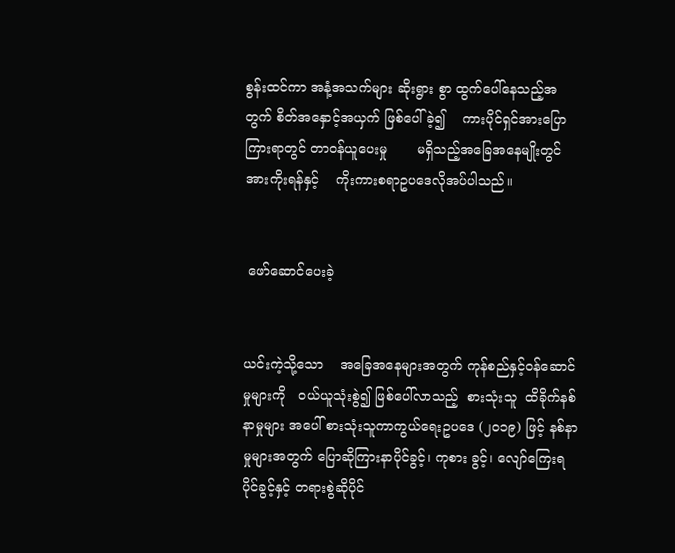စွန်းထင်ကာ အနံ့အသက်များ ဆိုးရွား စွာ ထွက်ပေါ်နေသည့်အတွက် စိတ်အနှောင့်အယှက် ဖြစ်ပေါ်ခဲ့၍    ကားပိုင်ရှင်အားပြောကြားရာတွင် တာဝန်ယူပေးမှု       မရှိသည့်အခြေအနေမျိုးတွင် အားကိုးရန်နှင့်    ကိုးကားစရာဥပဒေလိုအပ်ပါသည်။


 ဖော်ဆောင်ပေးခဲ့


ယင်းကဲ့သို့သော    အခြေအနေများအတွက် ကုန်စည်နှင့်ဝန်ဆောင်မှုများကို   ဝယ်ယူသုံးစွဲ၍ ဖြစ်ပေါ်လာသည့်  စားသုံးသူ  ထိခိုက်နစ်နာမှုများ အပေါ် စားသုံးသူကာကွယ်ရေးဥပဒေ (၂၀၁၉) ဖြင့် နစ်နာမှုများအတွက် ပြောဆိုကြားနာပိုင်ခွင့်၊ ကုစား ခွင့်၊ လျော်ကြေးရပိုင်ခွင့်နှင့် တရားစွဲဆိုပိုင်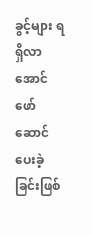ခွင့်များ ရရှိလာအောင်       ဖော်ဆောင်ပေးခဲ့ခြင်းဖြစ်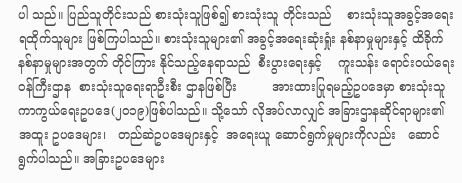ပါ သည်။ ပြည်သူတိုင်းသည် စားသုံးသူဖြစ်၍ စားသုံးသူ တိုင်းသည်    စားသုံးသူအခွင့်အရေးရထိုက်သူများ ဖြစ်ကြပါသည်။ စားသုံးသူများ၏ အခွင့်အရေးဆုံးရှုံး နစ်နာမှုများနှင့် ထိခိုက်နစ်နာမှုများအတွက် တိုင်ကြား နိုင်သည့်နေရာသည်  စီးပွားရေးနှင့်    ကူးသန်း ရောင်းဝယ်ရေးဝန်ကြီးဌာန  စားသုံးသူရေးရာဦးစီး ဌာနဖြစ်ပြီး         အားထားပြုရမည့်ဥပဒေမှာ စားသုံးသူကာကွယ်ရေးဥပဒေ(၂၀၁၉)ဖြစ်ပါသည်။ သို့သော် လိုအပ်လာလျှင် အခြားဌာနဆိုင်ရာများ၏ အထူး ဥပဒေများ၊   တည်ဆဲဥပဒေများနှင့်  အရေးယူ ဆောင်ရွက်မှုများကိုလည်း   ဆောင်ရွက်ပါသည်။ အခြားဥပဒေများ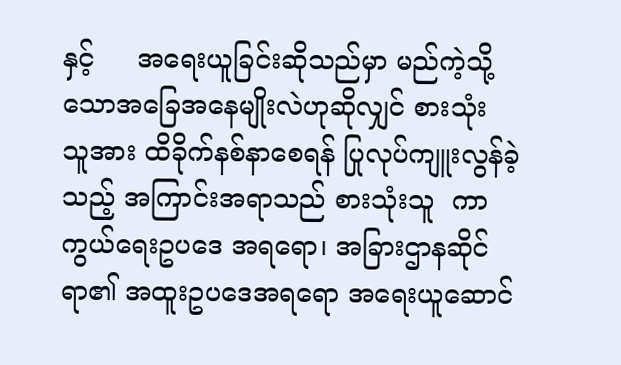နှင့်     အရေးယူခြင်းဆိုသည်မှာ မည်ကဲ့သို့သောအခြေအနေမျိုးလဲဟုဆိုလျှင် စားသုံး သူအား ထိခိုက်နစ်နာစေရန် ပြုလုပ်ကျူးလွန်ခဲ့သည့် အကြာင်းအရာသည် စားသုံးသူ  ကာကွယ်ရေးဥပဒေ အရရော၊ အခြားဌာနဆိုင်ရာ၏ အထူးဥပဒေအရရော အရေးယူဆောင်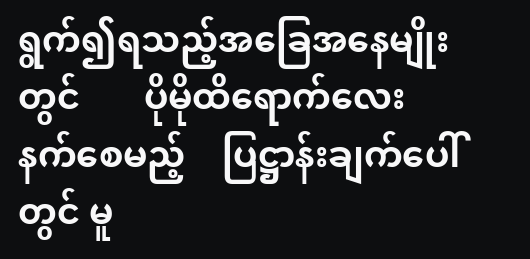ရွက်၍ရသည့်အခြေအနေမျိုးတွင်       ပိုမိုထိရောက်လေးနက်စေမည့်    ပြဋ္ဌာန်းချက်ပေါ်တွင် မူ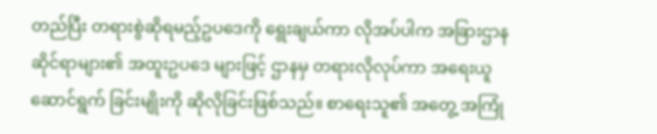တည်ပြီး တရားစွဲဆိုရမည့်ဥပဒေကို ရွေးချယ်ကာ လိုအပ်ပါက အခြားဌာနဆိုင်ရာများ၏ အထူးဥပဒေ များဖြင့် ဌာနမှ တရားလိုလုပ်ကာ အရေးယူဆောင်ရွက် ခြင်းမျိုးကို ဆိုလိုခြင်းဖြစ်သည်။ စာရေးသူ၏ အတွေ့ အကြုံ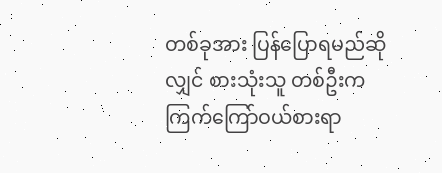တစ်ခုအား ပြန်ပြောရမည်ဆိုလျှင် စားသုံးသူ တစ်ဦးက ကြက်ကြော်ဝယ်စားရာ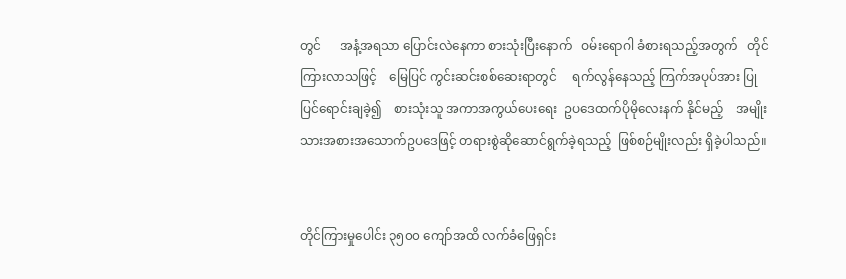တွင်      အနံ့အရသာ ပြောင်းလဲနေကာ စားသုံးပြီးနောက်   ဝမ်းရောဂါ ခံစားရသည့်အတွက်   တိုင်ကြားလာသဖြင့်    မြေပြင် ကွင်းဆင်းစစ်ဆေးရာတွင်     ရက်လွန်နေသည့် ကြက်အပုပ်အား ပြုပြင်ရောင်းချခဲ့၍    စားသုံးသူ အကာအကွယ်ပေးရေး  ဥပဒေထက်ပိုမိုလေးနက် နိုင်မည့်    အမျိုးသားအစားအသောက်ဥပဒေဖြင့် တရားစွဲဆိုဆောင်ရွက်ခဲ့ရသည့်  ဖြစ်စဉ်မျိုးလည်း ရှိခဲ့ပါသည်။


တိုင်ကြားမှုပေါင်း ၃၅၀၀ ကျော်အထိ လက်ခံဖြေရှင်း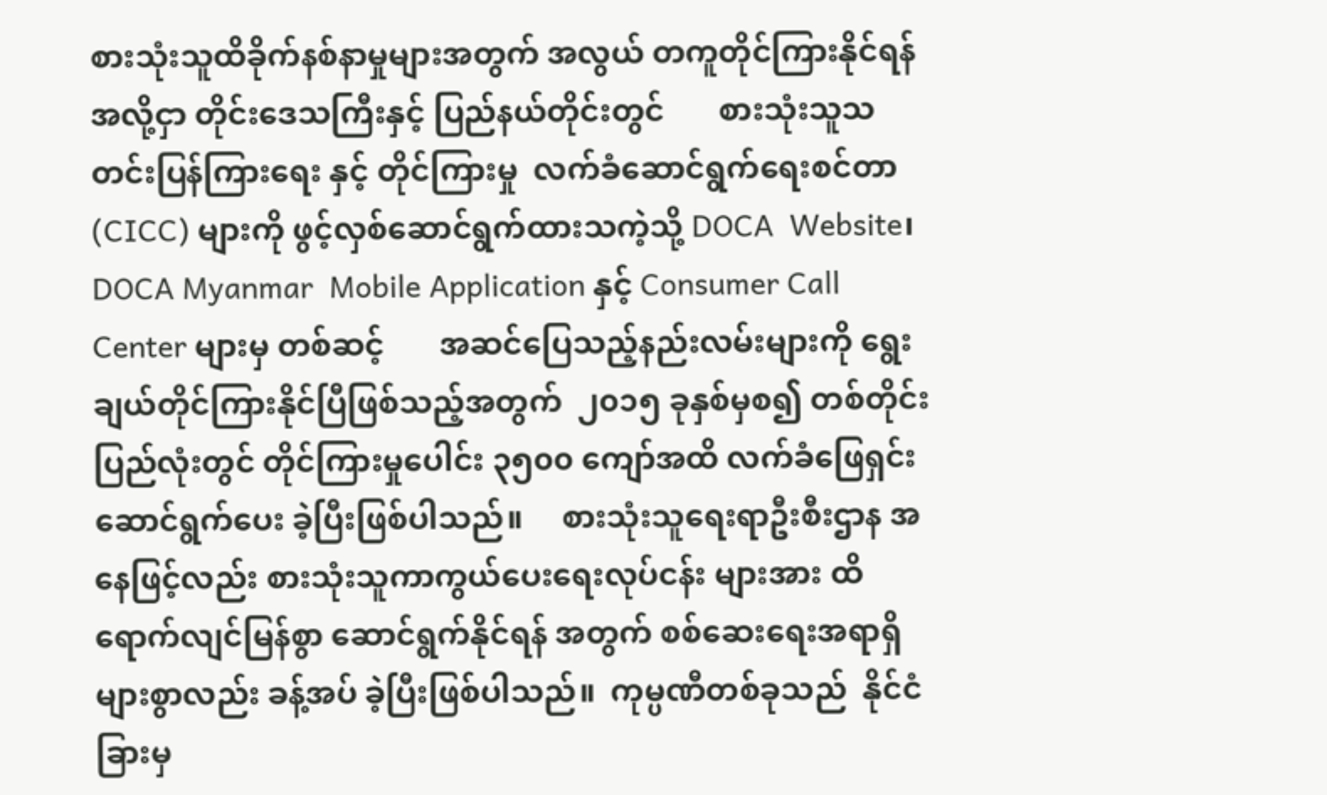စားသုံးသူထိခိုက်နစ်နာမှုများအတွက် အလွယ် တကူတိုင်ကြားနိုင်ရန်အလို့ငှာ တိုင်းဒေသကြီးနှင့် ပြည်နယ်တိုင်းတွင်       စားသုံးသူသတင်းပြန်ကြားရေး နှင့် တိုင်ကြားမှု  လက်ခံဆောင်ရွက်ရေးစင်တာ (CICC) များကို ဖွင့်လှစ်ဆောင်ရွက်ထားသကဲ့သို့ DOCA  Website၊    DOCA Myanmar  Mobile Application နှင့် Consumer Call Center များမှ တစ်ဆင့်       အဆင်ပြေသည့်နည်းလမ်းများကို ရွေးချယ်တိုင်ကြားနိုင်ပြီဖြစ်သည့်အတွက်  ၂၀၁၅ ခုနှစ်မှစ၍ တစ်တိုင်းပြည်လုံးတွင် တိုင်ကြားမှုပေါင်း ၃၅၀၀ ကျော်အထိ လက်ခံဖြေရှင်း ဆောင်ရွက်ပေး ခဲ့ပြီးဖြစ်ပါသည်။     စားသုံးသူရေးရာဦးစီးဌာန အနေဖြင့်လည်း စားသုံးသူကာကွယ်ပေးရေးလုပ်ငန်း များအား ထိရောက်လျင်မြန်စွာ ဆောင်ရွက်နိုင်ရန် အတွက် စစ်ဆေးရေးအရာရှိများစွာလည်း ခန့်အပ် ခဲ့ပြီးဖြစ်ပါသည်။  ကုမ္ပဏီတစ်ခုသည်  နိုင်ငံခြားမှ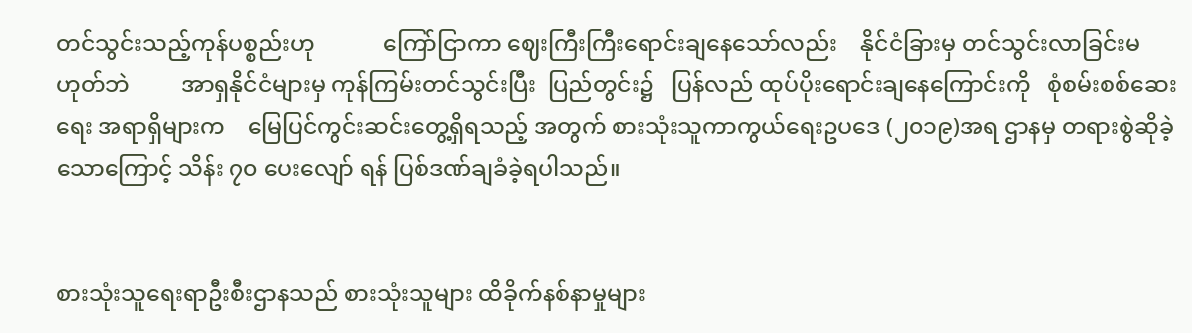တင်သွင်းသည့်ကုန်ပစ္စည်းဟု            ကြော်ငြာကာ ဈေးကြီးကြီးရောင်းချနေသော်လည်း    နိုင်ငံခြားမှ တင်သွင်းလာခြင်းမဟုတ်ဘဲ         အာရှနိုင်ငံများမှ ကုန်ကြမ်းတင်သွင်းပြီး  ပြည်တွင်း၌   ပြန်လည် ထုပ်ပိုးရောင်းချနေကြောင်းကို   စုံစမ်းစစ်ဆေးရေး အရာရှိများက    မြေပြင်ကွင်းဆင်းတွေ့ရှိရသည့် အတွက် စားသုံးသူကာကွယ်ရေးဥပဒေ (၂၀၁၉)အရ ဌာနမှ တရားစွဲဆိုခဲ့သောကြောင့် သိန်း ၇၀ ပေးလျော် ရန် ပြစ်ဒဏ်ချခံခဲ့ရပါသည်။


စားသုံးသူရေးရာဦးစီးဌာနသည် စားသုံးသူများ ထိခိုက်နစ်နာမှုများ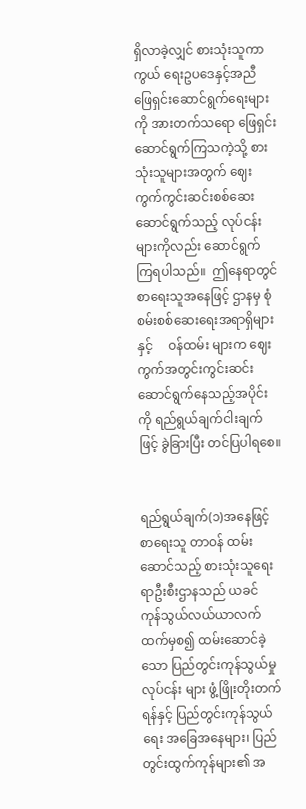ရှိလာခဲ့လျှင် စားသုံးသူကာကွယ် ရေးဥပဒေနှင့်အညီ ဖြေရှင်းဆောင်ရွက်ရေးများကို အားတက်သရော ဖြေရှင်းဆောင်ရွက်ကြသကဲ့သို့ စားသုံးသူများအတွက် ဈေးကွက်ကွင်းဆင်းစစ်ဆေး ဆောင်ရွက်သည့် လုပ်ငန်းများကိုလည်း ဆောင်ရွက် ကြရပါသည်။  ဤနေရာတွင်   စာရေးသူအနေဖြင့် ဌာနမှ စုံစမ်းစစ်ဆေးရေးအရာရှိများနှင့်     ဝန်ထမ်း များက ဈေးကွက်အတွင်းကွင်းဆင်းဆောင်ရွက်နေသည့်အပိုင်းကို ရည်ရွယ်ချက်ငါးချက်ဖြင့် ခွဲခြားပြီး တင်ပြပါရစေ။


ရည်ရွယ်ချက်(၁)အနေဖြင့် စာရေးသူ တာဝန် ထမ်းဆောင်သည့် စားသုံးသူရေးရာဦးစီးဌာနသည် ယခင်      ကုန်သွယ်လယ်ယာလက်ထက်မှစ၍ ထမ်းဆောင်ခဲ့သော ပြည်တွင်းကုန်သွယ်မှုလုပ်ငန်း များ ဖွံ့ဖြိုးတိုးတက်ရန်နှင့် ပြည်တွင်းကုန်သွယ်ရေး အခြေအနေများ၊ ပြည်တွင်းထွက်ကုန်များ၏ အ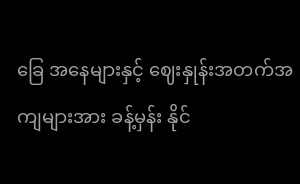ခြေ အနေများနှင့် ဈေးနှုန်းအတက်အကျများအား ခန့်မှန်း နိုင်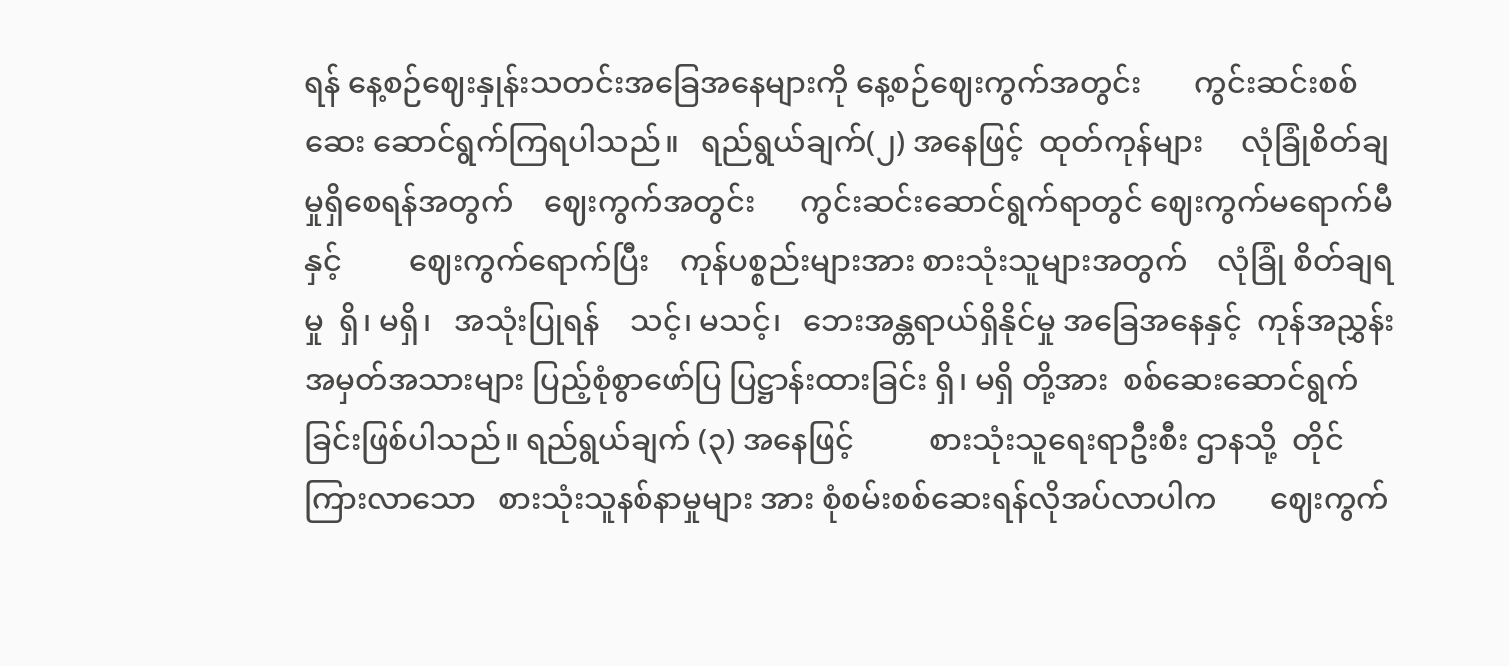ရန် နေ့စဉ်ဈေးနှုန်းသတင်းအခြေအနေများကို နေ့စဉ်ဈေးကွက်အတွင်း       ကွင်းဆင်းစစ်ဆေး ဆောင်ရွက်ကြရပါသည်။   ရည်ရွယ်ချက်(၂) အနေဖြင့်  ထုတ်ကုန်များ     လုံခြုံစိတ်ချမှုရှိစေရန်အတွက်    ဈေးကွက်အတွင်း      ကွင်းဆင်းဆောင်ရွက်ရာတွင် ဈေးကွက်မရောက်မီနှင့်         ဈေးကွက်ရောက်ပြီး    ကုန်ပစ္စည်းများအား စားသုံးသူများအတွက်    လုံခြုံ စိတ်ချရမှု  ရှိ၊ မရှိ၊   အသုံးပြုရန်    သင့်၊ မသင့်၊   ဘေးအန္တရာယ်ရှိနိုင်မှု အခြေအနေနှင့်  ကုန်အညွှန်း အမှတ်အသားများ ပြည့်စုံစွာဖော်ပြ ပြဋ္ဌာန်းထားခြင်း ရှိ၊ မရှိ တို့အား  စစ်ဆေးဆောင်ရွက်ခြင်းဖြစ်ပါသည်။ ရည်ရွယ်ချက် (၃) အနေဖြင့်          စားသုံးသူရေးရာဦးစီး ဌာနသို့  တိုင်ကြားလာသော   စားသုံးသူနစ်နာမှုများ အား စုံစမ်းစစ်ဆေးရန်လိုအပ်လာပါက       ဈေးကွက်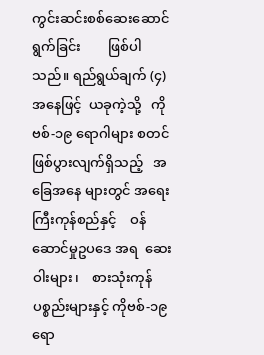ကွင်းဆင်းစစ်ဆေးဆောင်ရွက်ခြင်း        ဖြစ်ပါသည်။ ရည်ရွယ်ချက် (၄)အနေဖြင့်  ယခုကဲ့သို့   ကိုဗစ်-၁၉ ရောဂါများ စတင်ဖြစ်ပွားလျက်ရှိသည့်   အခြေအနေ များတွင် အရေးကြီးကုန်စည်နှင့်    ဝန်ဆောင်မှုဥပဒေ အရ  ဆေးဝါးများ၊    စားသုံးကုန်ပစ္စည်းများနှင့် ကိုဗစ်-၁၉ ရော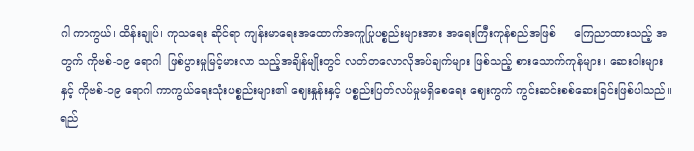ဂါ ကာကွယ်၊ ထိန်းချုပ်၊ ကုသရေး ဆိုင်ရာ ကျန်းမာရေးအထောက်အကူပြုပစ္စည်းများအား အရေးကြီးကုန်စည်အဖြစ်     ကြေညာထားသည့် အတွက် ကိုဗစ်-၁၉ ရောဂါ  ဖြစ်ပွားမှုမြင့်မားလာ သည့်အချိန်မျိုးတွင် လတ်တလောလိုအပ်ချက်များ ဖြစ်သည့် စားသောက်ကုန်များ၊ ဆေးဝါးများနှင့် ကိုဗစ်-၁၉ ရောဂါ ကာကွယ်ရေးသုံးပစ္စည်းများ၏ ဈေးနှုန်းနှင့် ပစ္စည်းပြတ်လပ်မှုမရှိစေရေး ဈေးကွက် ကွင်းဆင်းစစ်ဆေးခြင်းဖြစ်ပါသည်။ ရည်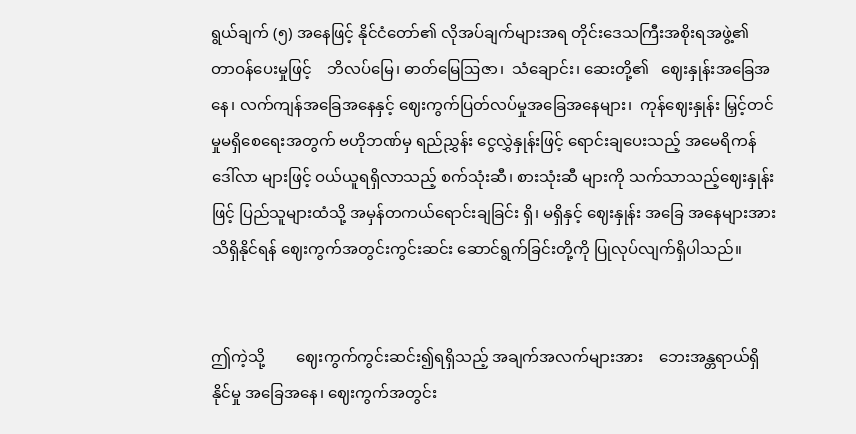ရွယ်ချက် (၅) အနေဖြင့် နိုင်ငံတော်၏ လိုအပ်ချက်များအရ တိုင်းဒေသကြီးအစိုးရအဖွဲ့၏     တာဝန်ပေးမှုဖြင့်    ဘိလပ်မြေ၊ ဓာတ်မြေဩဇာ၊  သံချောင်း၊ ဆေးတို့၏   ဈေးနှုန်းအခြေအနေ၊ လက်ကျန်အခြေအနေနှင့် ဈေးကွက်ပြတ်လပ်မှုအခြေအနေများ၊  ကုန်ဈေးနှုန်း မြှင့်တင်မှုမရှိစေရေးအတွက် ဗဟိုဘဏ်မှ ရည်ညွှန်း ငွေလွှဲနှုန်းဖြင့် ရောင်းချပေးသည့် အမေရိကန်ဒေါ်လာ များဖြင့် ဝယ်ယူရရှိလာသည့် စက်သုံးဆီ၊ စားသုံးဆီ များကို သက်သာသည့်ဈေးနှုန်းဖြင့် ပြည်သူများထံသို့ အမှန်တကယ်ရောင်းချခြင်း ရှိ၊ မရှိနှင့် ဈေးနှုန်း အခြေ အနေများအား သိရှိနိုင်ရန် ဈေးကွက်အတွင်းကွင်းဆင်း ဆောင်ရွက်ခြင်းတို့ကို ပြုလုပ်လျက်ရှိပါသည်။


ဤကဲ့သို့        ဈေးကွက်ကွင်းဆင်း၍ရရှိသည့် အချက်အလက်များအား    ဘေးအန္တရာယ်ရှိနိုင်မှု အခြေအနေ၊ ဈေးကွက်အတွင်း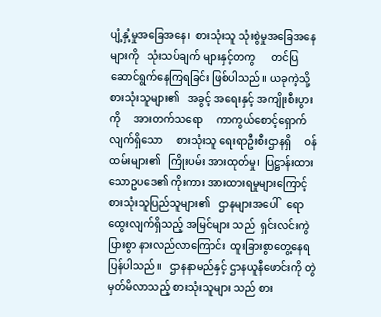ပျံ့နှံ့မှုအခြေအနေ၊  စားသုံးသူ သုံးစွဲမှုအခြေအနေများကို   သုံးသပ်ချက် များနှင့်တကွ      တင်ပြဆောင်ရွက်နေကြရခြင်း ဖြစ်ပါသည်။ ယခုကဲ့သို့  စားသုံးသူများ၏   အခွင့် အရေးနှင့် အကျိုးစီးပွားကို     အားတက်သရော     ကာကွယ်စောင့်ရှောက်လျက်ရှိသော     စားသုံးသူ ရေးရာဦးစီးဌာနရှိ     ဝန်ထမ်းများ၏   ကြိုးပမ်း အားထုတ်မှု၊  ပြဋ္ဌာန်းထားသောဥပဒေ၏ ကိုးကား အားထားရမှုများကြောင့် စားသုံးသူပြည်သူများ၏   ဌာနများအပေါ်   ရောထွေးလျက်ရှိသည့် အမြင်များ သည်  ရှင်းလင်းကွဲပြားစွာ နားလည်လာကြောင်း  ထူးခြားစွာတွေ့နေရပြန်ပါသည်။   ဌာနနာမည်နှင့် ဌာနယူနီဖောင်းကို တွဲမှတ်မိလာသည့် စားသုံးသူများ သည် စား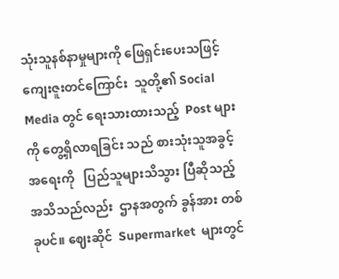သုံးသူနစ်နာမှုများကို ဖြေရှင်းပေးသဖြင့်      ကျေးဇူးတင်ကြောင်း  သူတို့၏ Social Media တွင် ရေးသားထားသည့်  Post များကို တွေ့ရှိလာရခြင်း သည် စားသုံးသူအခွင့်အရေးကို   ပြည်သူများသိသွား ပြီဆိုသည့်အသိသည်လည်း  ဌာနအတွက် ခွန်အား တစ်ခုပင်။ ဈေးဆိုင်  Supermarket  များတွင်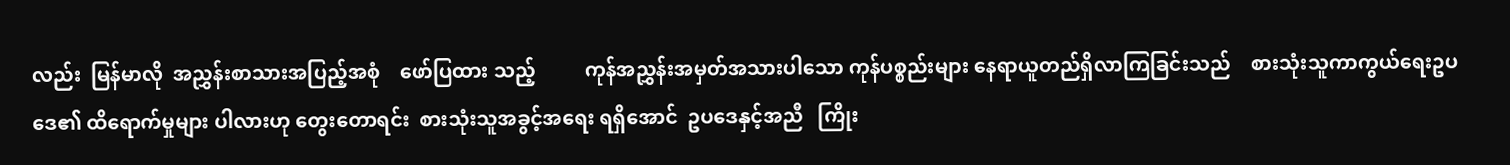လည်း  မြန်မာလို  အညွှန်းစာသားအပြည့်အစုံ    ဖော်ပြထား သည့်          ကုန်အညွှန်းအမှတ်အသားပါသော ကုန်ပစ္စည်းများ နေရာယူတည်ရှိလာကြခြင်းသည်    စားသုံးသူကာကွယ်ရေးဥပဒေ၏ ထိရောက်မှုများ ပါလားဟု တွေးတောရင်း  စားသုံးသူအခွင့်အရေး ရရှိအောင်  ဥပဒေနှင့်အညီ   ကြိုး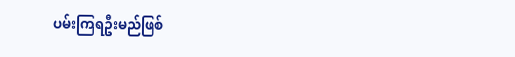ပမ်းကြရဦးမည်ဖြစ်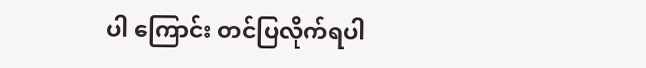ပါ ကြောင်း တင်ပြလိုက်ရပါ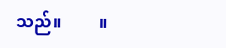သည်။         ။